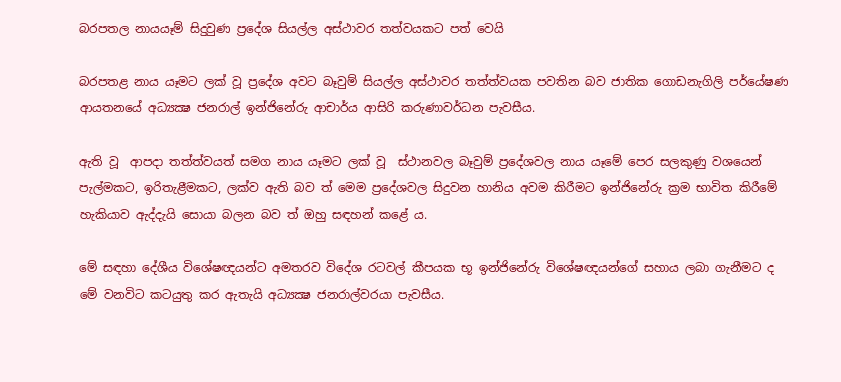බරපතල නායයෑම් සිදුවුණ ප්‍රදේශ සියල්ල අස්ථාවර තත්වයකට පත් වෙයි

බරපතළ නාය යෑමට ලක් වූ ප්‍රදේශ අවට බෑවුම් සියල්ල අස්ථාවර තත්ත්වයක පවතින බව ජාතික ගොඩනැගිලි පර්යේෂණ ආයතනයේ අධ්‍යක්‍ෂ ජනරාල් ඉන්ජිනේරු ආචාර්ය ආසිරි කරුණාවර්ධන පැවසීය.

ඇති වූ  ආපදා තත්ත්වයත් සමග නාය යෑමට ලක් වූ  ස්ථානවල බෑවුම් ප්‍රදේශවල නාය යෑමේ පෙර සලකුණු වශයෙන් පැල්මකට, ඉරිතැළීමකට, ලක්ව ඇති බව ත් මෙම ප්‍රදේශවල සිදුවන හානිය අවම කිරීමට ඉන්ජිනේරු ක්‍රම භාවිත කිරීමේ හැකියාව ඇද්දැයි සොයා බලන බව ත් ඔහු සඳහන් කළේ ය.

මේ සඳහා දේශීය විශේෂඥයන්ට අමතරව විදේශ රටවල් කීපයක භූ ඉන්ජිනේරු විශේෂඥයන්ගේ සහාය ලබා ගැනීමට ද මේ වනවිට කටයුතු කර ඇතැයි අධ්‍යක්‍ෂ ජනරාල්වරයා පැවසීය.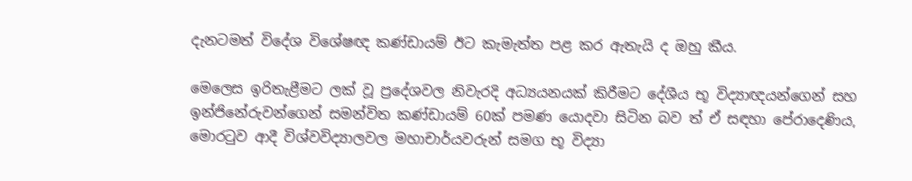දැනටමත් විදේශ විශේෂඥ කණ්ඩායම් ඊට කැමැත්ත පළ කර ඇතැයි ද ඔහු කීය.

මෙලෙස ඉරිතැළීමට ලක් වූ ප්‍රදේශවල නිවැරදි අධ්‍යයනයක් කිරීමට දේශීය භූ විද්‍යාඥයන්ගෙන් සහ ඉන්ජිනේරුවන්ගෙන් සමන්විත කණ්ඩායම් 60ක් පමණ යොදවා සිටින බව ත් ඒ සඳහා පේරාදෙණිය, මොරටුව ආදී විශ්වවිද්‍යාලවල මහාචාර්යවරුන් සමග භූ විද්‍යා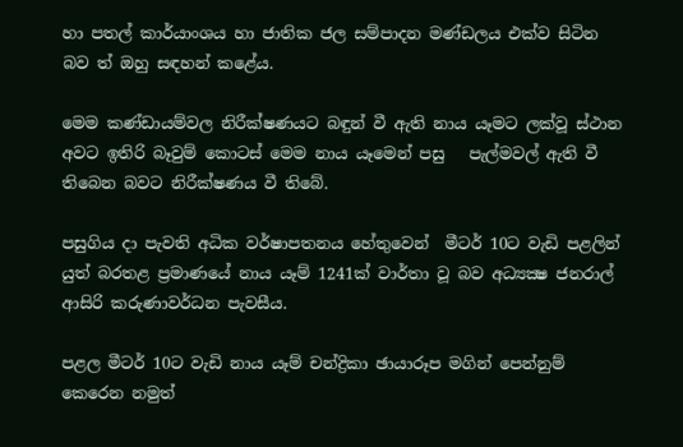හා පතල් කාර්යාංශය හා ජාතික ජල සම්පාදන මණ්ඩලය එක්ව සිටින බව ත් ඔහු සඳහන් කළේය.

මෙම කණ්ඩායම්වල නිරීක්ෂණයට බඳුන් වී ඇති නාය යෑමට ලක්වූ ස්ථාන අවට ඉතිරි බෑවුම් කොටස් මෙම නාය යෑමෙන් පසු   පැල්මවල් ඇති වී තිබෙන බවට නිරීක්ෂණය වී තිබේ.

පසුගිය දා පැවති අධික වර්ෂාපතනය හේතුවෙන්  මීටර් 10ට වැඩි පළලින් යුත් බරතළ ප්‍රමාණයේ නාය යෑම් 1241ක් වාර්තා වූ බව අධ්‍යක්‍ෂ ජනරාල් ආසිරි කරුණාවර්ධන පැවසීය.

පළල මීටර් 10ට වැඩි නාය යෑම් චන්ද්‍රිකා ඡායාරූප මගින් පෙන්නුම් කෙරෙන නමුත්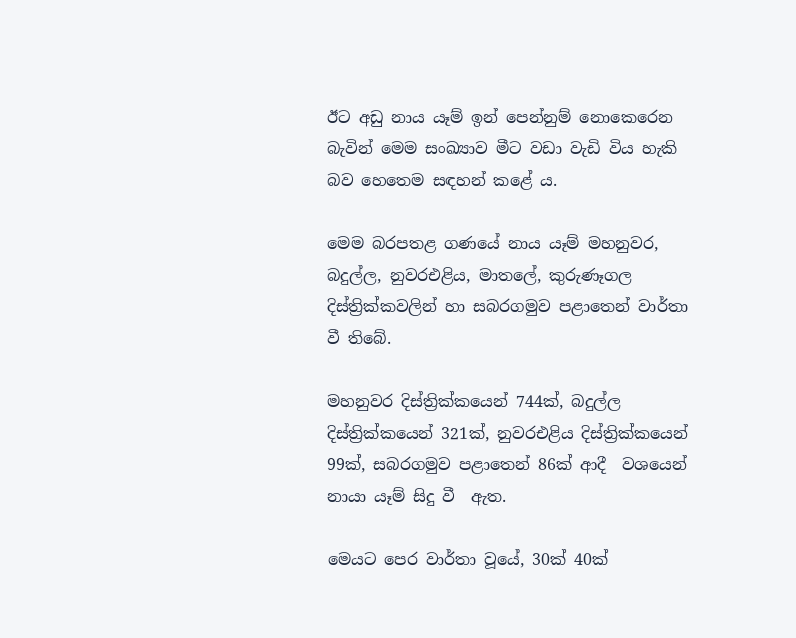ඊට අඩු නාය යෑම් ඉන් පෙන්නුම් නොකෙරෙන බැවින් මෙම සංඛ්‍යාව මීට වඩා වැඩි විය හැකි බව හෙතෙම සඳහන් කළේ ය.

මෙම බරපතළ ගණයේ නාය යෑම් මහනුවර, බදුල්ල, නුවරඑළිය, මාතලේ, කුරුණෑගල දිස්ත්‍රික්කවලින් හා සබරගමුව පළාතෙන් වාර්තා වී තිබේ.

මහනුවර දිස්ත්‍රික්කයෙන් 744ක්, බදුල්ල දිස්ත්‍රික්කයෙන් 321ක්, නුවරඑළිය දිස්ත්‍රික්කයෙන් 99ක්, සබරගමුව පළාතෙන් 86ක් ආදී  වශයෙන් නායා යෑම් සිදු වී  ඇත.

මෙයට පෙර වාර්තා වූයේ, 30ක් 40ක්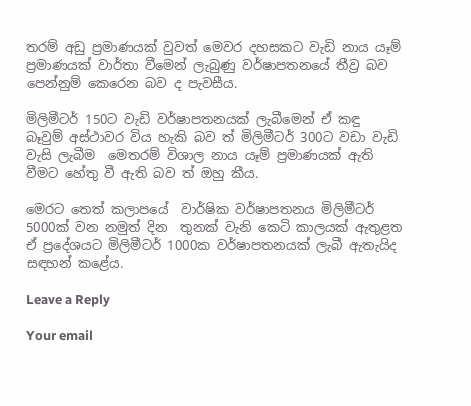තරම් අඩු ප්‍රමාණයක් වුවත් මෙවර දහසකට වැඩි නාය යෑම් ප්‍රමාණයක් වාර්තා වීමෙන් ලැබුණු වර්ෂාපතනයේ තීව්‍ර බව පෙන්නුම් කෙරෙන බව ද පැවසීය.

මිලිමීටර් 150ට වැඩි වර්ෂාපතනයක් ලැබීමෙන් ඒ කඳු බෑවුම් අස්ථාවර විය හැකි බව ත් මිලිමීටර් 300ට වඩා වැඩි වැසි ලැබීම  මෙතරම් විශාල නාය යෑම් ප්‍රමාණයක් ඇති වීමට හේතු වී ඇති බව ත් ඔහු කීය.

මෙරට තෙත් කලාපයේ  වාර්ෂික වර්ෂාපතනය මිලිමීටර් 5000ක් වන නමුත් දින  තුනක් වැනි කෙටි කාලයක් ඇතුළත ඒ ප්‍රදේශයට මිලිමීටර් 1000ක වර්ෂාපතනයක් ලැබී ඇතැයිද සඳහන් කළේය.

Leave a Reply

Your email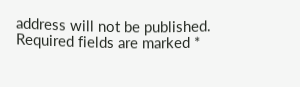address will not be published. Required fields are marked *